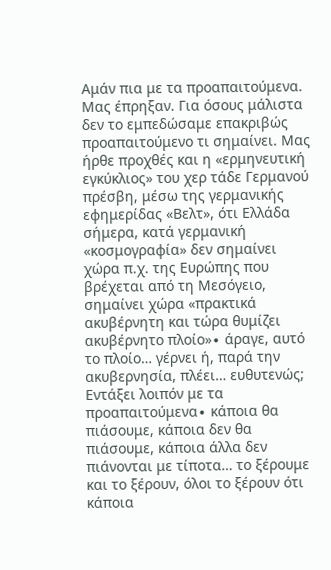Αμάν πια με τα προαπαιτούμενα. Μας έπρηξαν. Για όσους μάλιστα δεν το εμπεδώσαμε επακριβώς προαπαιτούμενο τι σημαίνει. Μας ήρθε προχθές και η «ερμηνευτική εγκύκλιος» του χερ τάδε Γερμανού πρέσβη, μέσω της γερμανικής εφημερίδας «Βελτ», ότι Ελλάδα σήμερα, κατά γερμανική «κοσμογραφία» δεν σημαίνει χώρα π.χ. της Ευρώπης που βρέχεται από τη Μεσόγειο, σημαίνει χώρα «πρακτικά ακυβέρνητη και τώρα θυμίζει ακυβέρνητο πλοίο»∙ άραγε, αυτό το πλοίο… γέρνει ή, παρά την ακυβερνησία, πλέει… ευθυτενώς;
Εντάξει λοιπόν με τα προαπαιτούμενα∙ κάποια θα πιάσουμε, κάποια δεν θα πιάσουμε, κάποια άλλα δεν πιάνονται με τίποτα… το ξέρουμε και το ξέρουν, όλοι το ξέρουν ότι κάποια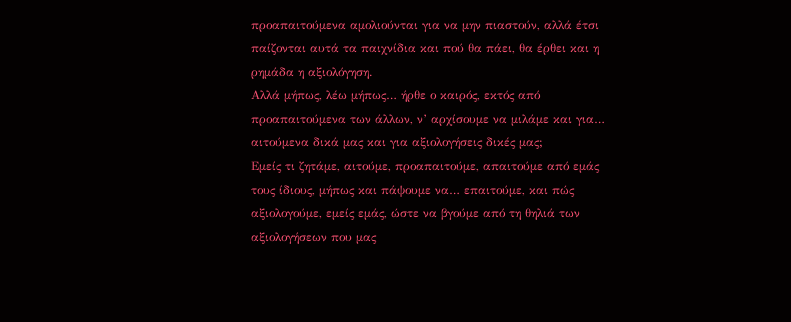προαπαιτούμενα αμολιούνται για να μην πιαστούν, αλλά έτσι παίζονται αυτά τα παιχνίδια και πού θα πάει, θα έρθει και η ρημάδα η αξιολόγηση.
Αλλά μήπως, λέω μήπως… ήρθε ο καιρός, εκτός από προαπαιτούμενα των άλλων, ν’ αρχίσουμε να μιλάμε και για… αιτούμενα δικά μας και για αξιολογήσεις δικές μας;
Εμείς τι ζητάμε, αιτούμε, προαπαιτούμε, απαιτούμε από εμάς τους ίδιους, μήπως και πάψουμε να… επαιτούμε, και πώς αξιολογούμε, εμείς εμάς, ώστε να βγούμε από τη θηλιά των αξιολογήσεων που μας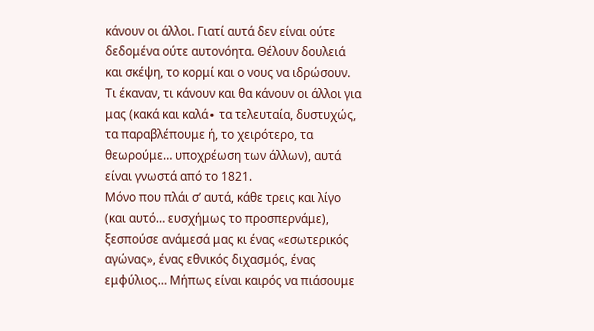κάνουν οι άλλοι. Γιατί αυτά δεν είναι ούτε δεδομένα ούτε αυτονόητα. Θέλουν δουλειά και σκέψη, το κορμί και ο νους να ιδρώσουν.
Τι έκαναν, τι κάνουν και θα κάνουν οι άλλοι για μας (κακά και καλά∙ τα τελευταία, δυστυχώς, τα παραβλέπουμε ή, το χειρότερο, τα θεωρούμε… υποχρέωση των άλλων), αυτά είναι γνωστά από το 1821.
Μόνο που πλάι σ’ αυτά, κάθε τρεις και λίγο (και αυτό… ευσχήμως το προσπερνάμε), ξεσπούσε ανάμεσά μας κι ένας «εσωτερικός αγώνας», ένας εθνικός διχασμός, ένας εμφύλιος… Μήπως είναι καιρός να πιάσουμε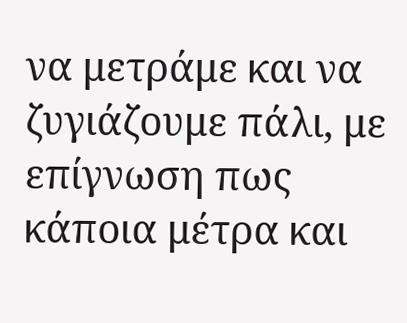να μετράμε και να ζυγιάζουμε πάλι, με επίγνωση πως κάποια μέτρα και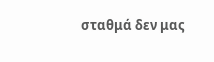σταθμά δεν μας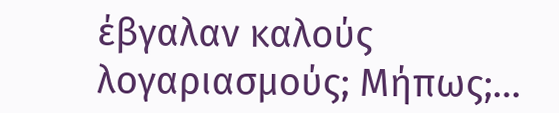έβγαλαν καλούς λογαριασμούς; Μήπως;…